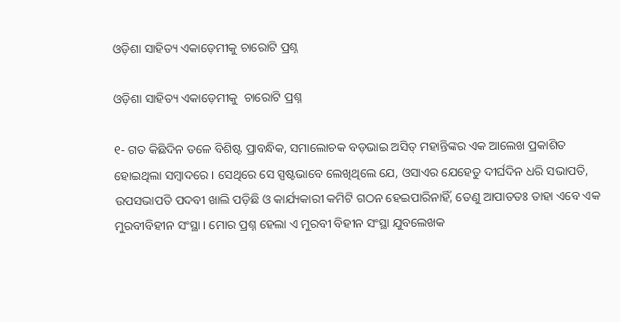ଓଡ଼ିଶା ସାହିତ୍ୟ ଏକାଡ଼େମୀକୁ ଚାରୋଟି ପ୍ରଶ୍ନ

ଓଡ଼ିଶା ସାହିତ୍ୟ ଏକାଡ଼େମୀକୁ  ଚାରୋଟି ପ୍ରଶ୍ନ

୧- ଗତ କିଛିଦିନ ତଳେ ବିଶିଷ୍ଟ ପ୍ରାବନ୍ଧିକ, ସମାଲୋଚକ ବଡ଼ଭାଇ ଅସିତ୍ ମହାନ୍ତିଙ୍କର ଏକ ଆଲେଖ ପ୍ରକାଶିତ ହୋଇଥିଲା ସମ୍ବାଦରେ । ସେଥିରେ ସେ ସ୍ପଷ୍ଟଭାବେ ଲେଖିଥିଲେ ଯେ, ଓସାଏର ଯେହେତୁ ଦୀର୍ଘଦିନ ଧରି ସଭାପତି, ଉପସଭାପତି ପଦବୀ ଖାଲି ପଡ଼ିଛି ଓ କାର୍ଯ୍ୟକାରୀ କମିଟି ଗଠନ ହେଇପାରିନାହିଁ, ତେଣୁ ଆପାତତଃ ତାହା ଏବେ ଏକ ମୁରବୀବିହୀନ ସଂସ୍ଥା । ମୋର ପ୍ରଶ୍ନ ହେଲା ଏ ମୁରବୀ ବିହୀନ ସଂସ୍ଥା ଯୁବଲେଖକ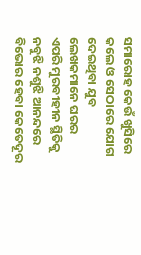ସମାରୋହ କେଉଁ ଖୁସିରେ କଲେ ଓ ସେଠାରେ ଯୋଗ ଦେଇଥିବା ଯୁବ ଲେଖକମାନେ ଘରର ଏପରି ମୁରବୀହୀନ ସ୍ଥିତିକୁ ନବୁଝି ନଶୁଝି ଆନନ୍ଦରେ ବିଭୋର ହେବା କେତେଦୂର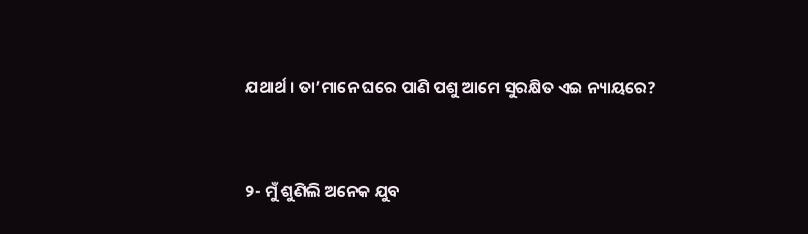ଯଥାର୍ଥ । ତା’ମାନେ ଘରେ ପାଣି ପଶୁ ଆମେ ସୁରକ୍ଷିତ ଏଇ ନ୍ୟାୟରେ?



୨- ମୁଁ ଶୁଣିଲି ଅନେକ ଯୁବ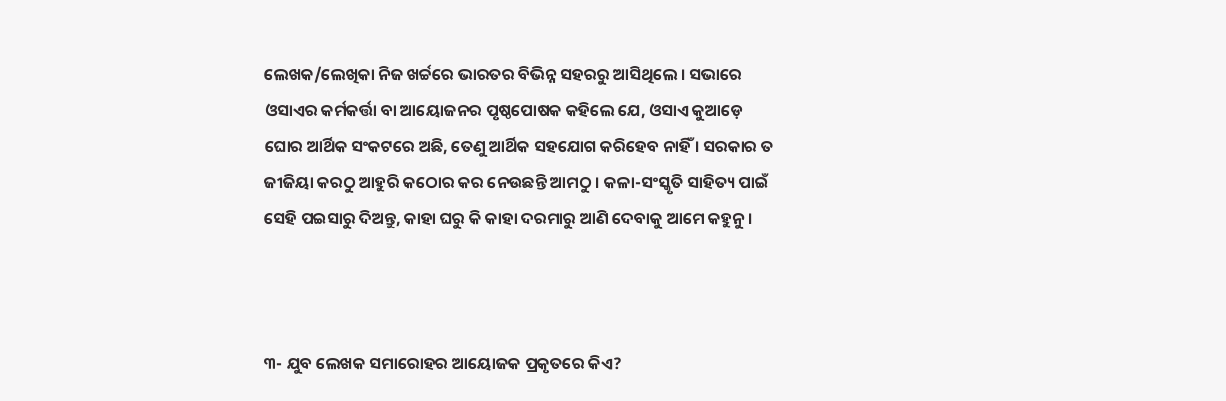ଲେଖକ/ଲେଖିକା ନିଜ ଖର୍ଚ୍ଚରେ ଭାରତର ବିଭିନ୍ନ ସହରରୁ ଆସିଥିଲେ । ସଭାରେ ଓସାଏର କର୍ମକର୍ତ୍ତା ବା ଆୟୋଜନର ପୃଷ୍ଠପୋଷକ କହିଲେ ଯେ, ଓସାଏ କୁଆଡ଼େ ଘୋର ଆର୍ଥିକ ସଂକଟରେ ଅଛି, ତେଣୁ ଆର୍ଥିକ ସହଯୋଗ କରିହେବ ନାହିଁ । ସରକାର ତ ଜୀଜିୟା କରଠୁ ଆହୁରି କଠୋର କର ନେଉଛନ୍ତି ଆମଠୁ । କଳା-ସଂସ୍କୃତି ସାହିତ୍ୟ ପାଇଁ ସେହି ପଇସାରୁ ଦିଅନ୍ତୁ, କାହା ଘରୁ କି କାହା ଦରମାରୁ ଆଣି ଦେବାକୁ ଆମେ କହୁନୁ ।



୩- ଯୁବ ଲେଖକ ସମାରୋହର ଆୟୋଜକ ପ୍ରକୃତରେ କିଏ?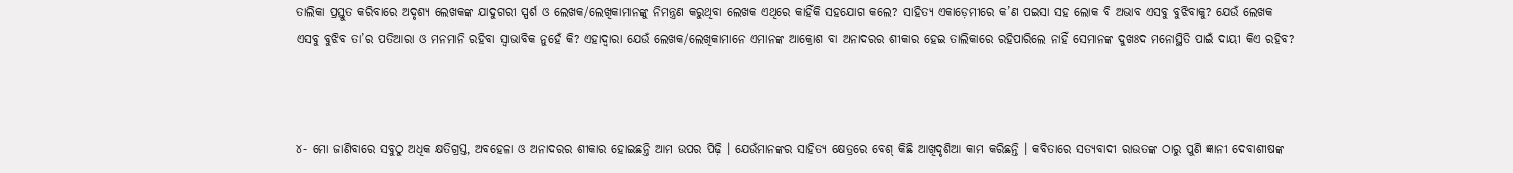ତାଲିକା ପ୍ରସ୍ତୁତ କରିବାରେ ଅଦୃଶ୍ୟ ଲେଖକଙ୍କ ଯାଦୁଗରୀ ସ୍ପର୍ଶ ଓ ଲେଖକ/ଲେଖିକାମାନଙ୍କୁ ନିମନ୍ତ୍ରଣ କରୁଥିବା ଲେଖକ ଏଥିରେ କାହିଁକି ସହଯୋଗ କଲେ? ସାହିତ୍ୟ ଏକାଡ଼େମୀରେ କ’ଣ ପଇସା ସହ ଲୋକ ବି ଅଭାବ ଏସବୁ ବୁଝିବାକୁ? ଯେଉଁ ଲେଖକ ଏସବୁ ବୁଝିବ ତା’ର ପତିଆରା ଓ ମନମାନି ରହିବା ସ୍ୱାଭାବିକ ନୁହେଁ କି? ଏହାଦ୍ୱାରା ଯେଉଁ ଲେଖକ/ଲେଖିକାମାନେ ଏମାନଙ୍କ ଆକ୍ରୋଶ ବା ଅନାଦରର ଶୀକାର ହେଇ ତାଲିକାରେ ରହିପାରିଲେ ନାହିଁ ସେମାନଙ୍କ ଦୁଖଃଦ ମନୋସ୍ଥିତି ପାଇଁ ଦାୟୀ କିଏ ରହିବ?



୪- ମୋ ଜାଣିବାରେ ସବୁଠୁ ଅଧିକ କ୍ଷତିଗ୍ରସ୍ତ, ଅବହେଳା ଓ ଅନାଦରର ଶୀକାର ହୋଇଛନ୍ତି ଆମ ଉପର ପିଢ଼ି । ଯେଉଁମାନଙ୍କର ସାହିତ୍ୟ କ୍ଷେତ୍ରରେ ବେଶ୍ କିଛି ଆଖିଦୃଶିଆ କାମ କରିଛନ୍ତି । କବିତାରେ ସତ୍ୟବାଦୀ ରାଉତଙ୍କ ଠାରୁ ପୁଣି ଜ୍ଞାନୀ ଦେବାଶୀଷଙ୍କ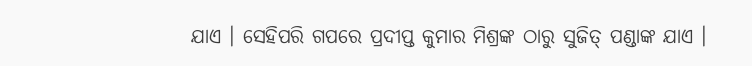ଯାଏ । ସେହିପରି ଗପରେ ପ୍ରଦୀପ୍ତ କୁମାର ମିଶ୍ରଙ୍କ ଠାରୁ ସୁଜିତ୍ ପଣ୍ଡାଙ୍କ ଯାଏ ।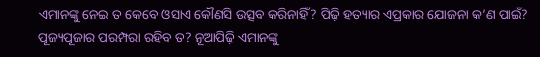ଏମାନଙ୍କୁ ନେଇ ତ କେବେ ଓସାଏ କୌଣସି ଉତ୍ସବ କରିନାହିଁ? ପିଢ଼ି ହତ୍ୟାର ଏପ୍ରକାର ଯୋଜନା କ’ଣ ପାଇଁ? ପୂଜ୍ୟପୂଜାର ପରମ୍ପରା ରହିବ ତ? ନୂଆପିଢ଼ି ଏମାନଙ୍କୁ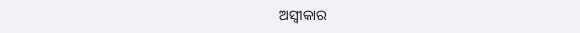ଅସ୍ୱୀକାର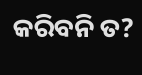କରିବନି ତ?